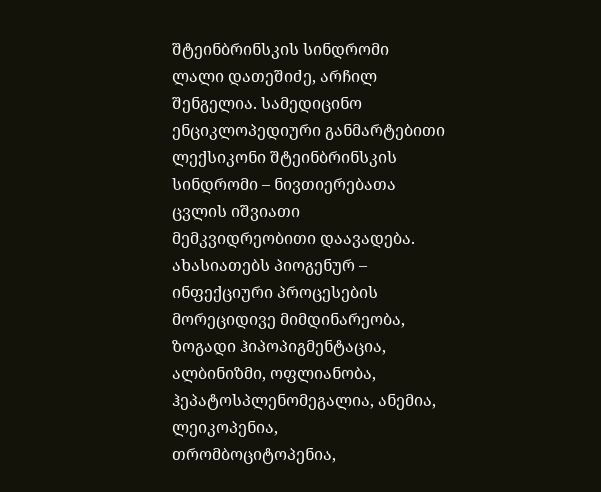შტეინბრინსკის სინდრომი
ლალი დათეშიძე, არჩილ შენგელია. სამედიცინო ენციკლოპედიური განმარტებითი ლექსიკონი შტეინბრინსკის სინდრომი – ნივთიერებათა ცვლის იშვიათი მემკვიდრეობითი დაავადება. ახასიათებს პიოგენურ – ინფექციური პროცესების მორეციდივე მიმდინარეობა, ზოგადი ჰიპოპიგმენტაცია, ალბინიზმი, ოფლიანობა, ჰეპატოსპლენომეგალია, ანემია, ლეიკოპენია, თრომბოციტოპენია,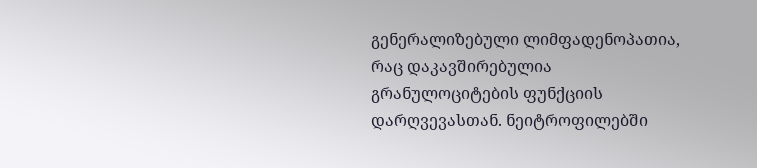გენერალიზებული ლიმფადენოპათია, რაც დაკავშირებულია გრანულოციტების ფუნქციის დარღვევასთან. ნეიტროფილებში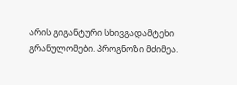არის გიგანტური სხივგადამტეხი გრანულომები. პროგნოზი მძიმეა.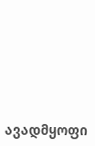ავადმყოფი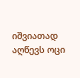იშვიათად აღწევს ოცი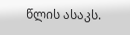წლის ასაკს.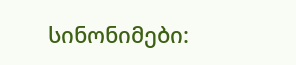სინონიმები: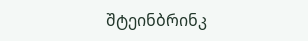შტეინბრინკ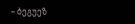– ბეგუეზ